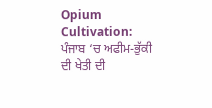Opium Cultivation: ਪੰਜਾਬ ‘ਚ ਅਫੀਮ-ਭੁੱਕੀ ਦੀ ਖੇਤੀ ਦੀ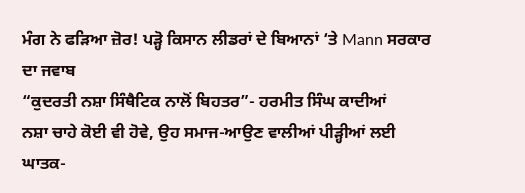ਮੰਗ ਨੇ ਫੜਿਆ ਜ਼ੋਰ! ਪੜ੍ਹੋ ਕਿਸਾਨ ਲੀਡਰਾਂ ਦੇ ਬਿਆਨਾਂ ‘ਤੇ Mann ਸਰਕਾਰ ਦਾ ਜਵਾਬ
“ਕੁਦਰਤੀ ਨਸ਼ਾ ਸਿੰਥੈਟਿਕ ਨਾਲੋਂ ਬਿਹਤਰ”- ਹਰਮੀਤ ਸਿੰਘ ਕਾਦੀਆਂ
ਨਸ਼ਾ ਚਾਹੇ ਕੋਈ ਵੀ ਹੋਵੇ, ਉਹ ਸਮਾਜ-ਆਉਣ ਵਾਲੀਆਂ ਪੀੜ੍ਹੀਆਂ ਲਈ ਘਾਤਕ-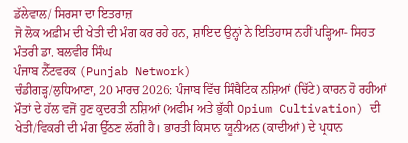ਡੱਲੇਵਾਲ/ ਸਿਰਸਾ ਦਾ ਇਤਰਾਜ਼
ਜੋ ਲੋਕ ਅਫ਼ੀਮ ਦੀ ਖੇਤੀ ਦੀ ਮੰਗ ਕਰ ਰਹੇ ਹਨ, ਸ਼ਾਇਦ ਉਨ੍ਹਾਂ ਨੇ ਇਤਿਹਾਸ ਨਹੀਂ ਪੜ੍ਹਿਆ- ਸਿਹਤ ਮੰਤਰੀ ਡਾ. ਬਲਵੀਰ ਸਿੰਘ
ਪੰਜਾਬ ਨੈੱਟਵਰਕ (Punjab Network)
ਚੰਡੀਗੜ੍ਹ/ਲੁਧਿਆਣਾ, 20 ਮਾਰਚ 2026: ਪੰਜਾਬ ਵਿੱਚ ਸਿੰਥੈਟਿਕ ਨਸ਼ਿਆਂ (ਚਿੱਟੇ) ਕਾਰਨ ਹੋ ਰਹੀਆਂ ਮੌਤਾਂ ਦੇ ਹੱਲ ਵਜੋਂ ਹੁਣ ਕੁਦਰਤੀ ਨਸ਼ਿਆਂ (ਅਫੀਮ ਅਤੇ ਭੁੱਕੀ Opium Cultivation) ਦੀ ਖੇਤੀ/ਵਿਕਰੀ ਦੀ ਮੰਗ ਉੱਠਣ ਲੱਗੀ ਹੈ। ਭਾਰਤੀ ਕਿਸਾਨ ਯੂਨੀਅਨ (ਕਾਦੀਆਂ) ਦੇ ਪ੍ਰਧਾਨ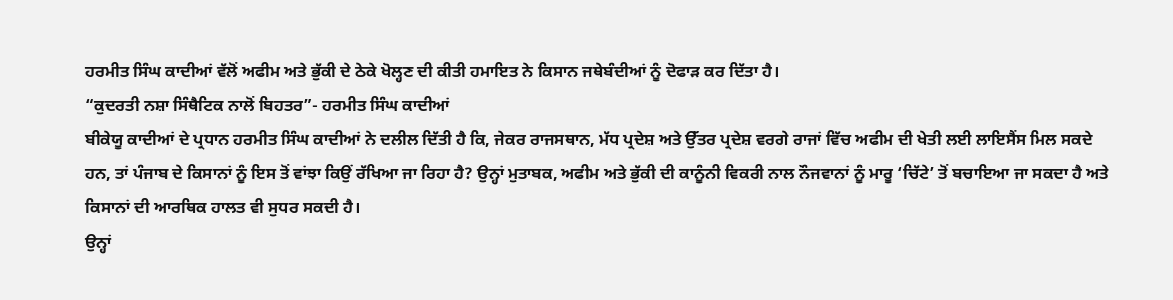ਹਰਮੀਤ ਸਿੰਘ ਕਾਦੀਆਂ ਵੱਲੋਂ ਅਫੀਮ ਅਤੇ ਭੁੱਕੀ ਦੇ ਠੇਕੇ ਖੋਲ੍ਹਣ ਦੀ ਕੀਤੀ ਹਮਾਇਤ ਨੇ ਕਿਸਾਨ ਜਥੇਬੰਦੀਆਂ ਨੂੰ ਦੋਫਾੜ ਕਰ ਦਿੱਤਾ ਹੈ।
“ਕੁਦਰਤੀ ਨਸ਼ਾ ਸਿੰਥੈਟਿਕ ਨਾਲੋਂ ਬਿਹਤਰ”- ਹਰਮੀਤ ਸਿੰਘ ਕਾਦੀਆਂ
ਬੀਕੇਯੂ ਕਾਦੀਆਂ ਦੇ ਪ੍ਰਧਾਨ ਹਰਮੀਤ ਸਿੰਘ ਕਾਦੀਆਂ ਨੇ ਦਲੀਲ ਦਿੱਤੀ ਹੈ ਕਿ, ਜੇਕਰ ਰਾਜਸਥਾਨ, ਮੱਧ ਪ੍ਰਦੇਸ਼ ਅਤੇ ਉੱਤਰ ਪ੍ਰਦੇਸ਼ ਵਰਗੇ ਰਾਜਾਂ ਵਿੱਚ ਅਫੀਮ ਦੀ ਖੇਤੀ ਲਈ ਲਾਇਸੈਂਸ ਮਿਲ ਸਕਦੇ ਹਨ, ਤਾਂ ਪੰਜਾਬ ਦੇ ਕਿਸਾਨਾਂ ਨੂੰ ਇਸ ਤੋਂ ਵਾਂਝਾ ਕਿਉਂ ਰੱਖਿਆ ਜਾ ਰਿਹਾ ਹੈ? ਉਨ੍ਹਾਂ ਮੁਤਾਬਕ, ਅਫੀਮ ਅਤੇ ਭੁੱਕੀ ਦੀ ਕਾਨੂੰਨੀ ਵਿਕਰੀ ਨਾਲ ਨੌਜਵਾਨਾਂ ਨੂੰ ਮਾਰੂ ‘ਚਿੱਟੇ’ ਤੋਂ ਬਚਾਇਆ ਜਾ ਸਕਦਾ ਹੈ ਅਤੇ ਕਿਸਾਨਾਂ ਦੀ ਆਰਥਿਕ ਹਾਲਤ ਵੀ ਸੁਧਰ ਸਕਦੀ ਹੈ।
ਉਨ੍ਹਾਂ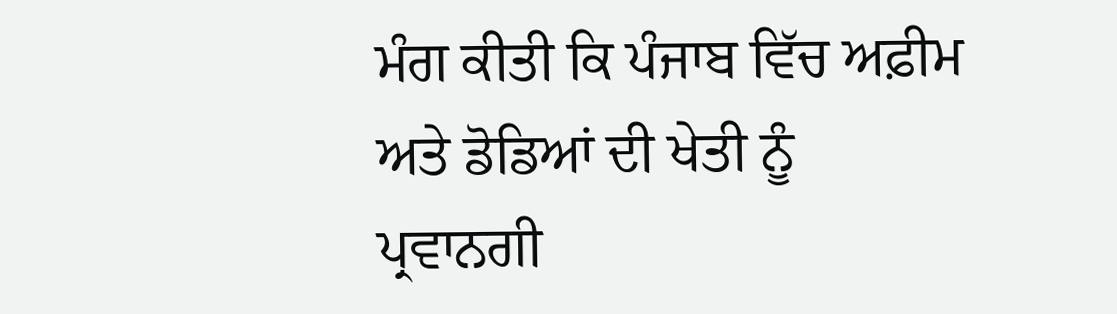ਮੰਗ ਕੀਤੀ ਕਿ ਪੰਜਾਬ ਵਿੱਚ ਅਫ਼ੀਮ ਅਤੇ ਡੋਡਿਆਂ ਦੀ ਖੇਤੀ ਨੂੰ ਪ੍ਰਵਾਨਗੀ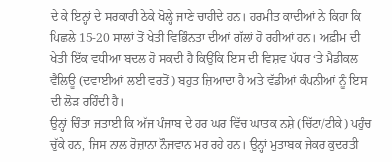ਦੇ ਕੇ ਇਨ੍ਹਾਂ ਦੇ ਸਰਕਾਰੀ ਠੇਕੇ ਖੋਲ੍ਹੇ ਜਾਣੇ ਚਾਹੀਦੇ ਹਨ। ਹਰਮੀਤ ਕਾਦੀਆਂ ਨੇ ਕਿਹਾ ਕਿ ਪਿਛਲੇ 15-20 ਸਾਲਾਂ ਤੋਂ ਖੇਤੀ ਵਿਭਿੰਨਤਾ ਦੀਆਂ ਗੱਲਾਂ ਹੋ ਰਹੀਆਂ ਹਨ। ਅਫ਼ੀਮ ਦੀ ਖੇਤੀ ਇੱਕ ਵਧੀਆ ਬਦਲ ਹੋ ਸਕਦੀ ਹੈ ਕਿਉਂਕਿ ਇਸ ਦੀ ਵਿਸ਼ਵ ਪੱਧਰ ‘ਤੇ ਮੈਡੀਕਲ ਵੈਲਿਊ (ਦਵਾਈਆਂ ਲਈ ਵਰਤੋਂ) ਬਹੁਤ ਜ਼ਿਆਦਾ ਹੈ ਅਤੇ ਵੱਡੀਆਂ ਕੰਪਨੀਆਂ ਨੂੰ ਇਸ ਦੀ ਲੋੜ ਰਹਿੰਦੀ ਹੈ।
ਉਨ੍ਹਾਂ ਚਿੰਤਾ ਜਤਾਈ ਕਿ ਅੱਜ ਪੰਜਾਬ ਦੇ ਹਰ ਘਰ ਵਿੱਚ ਘਾਤਕ ਨਸ਼ੇ (ਚਿੱਟਾ/ਟੀਕੇ) ਪਹੁੰਚ ਚੁੱਕੇ ਹਨ, ਜਿਸ ਨਾਲ ਰੋਜ਼ਾਨਾ ਨੌਜਵਾਨ ਮਰ ਰਹੇ ਹਨ। ਉਨ੍ਹਾਂ ਮੁਤਾਬਕ ਜੇਕਰ ਕੁਦਰਤੀ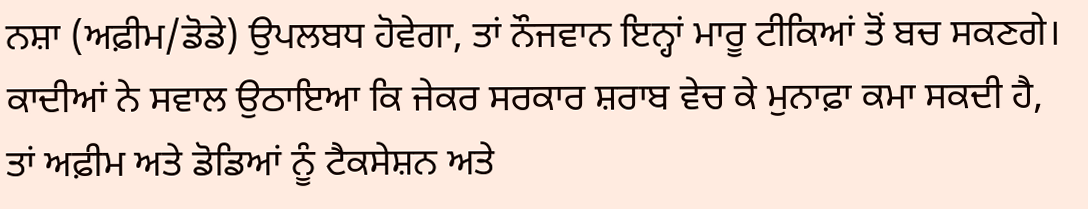ਨਸ਼ਾ (ਅਫ਼ੀਮ/ਡੋਡੇ) ਉਪਲਬਧ ਹੋਵੇਗਾ, ਤਾਂ ਨੌਜਵਾਨ ਇਨ੍ਹਾਂ ਮਾਰੂ ਟੀਕਿਆਂ ਤੋਂ ਬਚ ਸਕਣਗੇ। ਕਾਦੀਆਂ ਨੇ ਸਵਾਲ ਉਠਾਇਆ ਕਿ ਜੇਕਰ ਸਰਕਾਰ ਸ਼ਰਾਬ ਵੇਚ ਕੇ ਮੁਨਾਫ਼ਾ ਕਮਾ ਸਕਦੀ ਹੈ, ਤਾਂ ਅਫ਼ੀਮ ਅਤੇ ਡੋਡਿਆਂ ਨੂੰ ਟੈਕਸੇਸ਼ਨ ਅਤੇ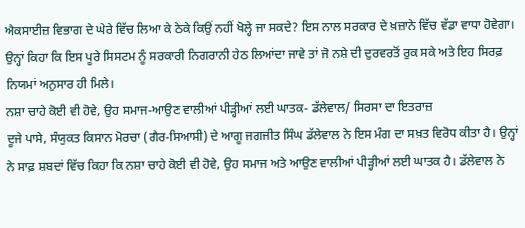ਐਕਸਾਈਜ਼ ਵਿਭਾਗ ਦੇ ਘੇਰੇ ਵਿੱਚ ਲਿਆ ਕੇ ਠੇਕੇ ਕਿਉਂ ਨਹੀਂ ਖੋਲ੍ਹੇ ਜਾ ਸਕਦੇ? ਇਸ ਨਾਲ ਸਰਕਾਰ ਦੇ ਖ਼ਜ਼ਾਨੇ ਵਿੱਚ ਵੱਡਾ ਵਾਧਾ ਹੋਵੇਗਾ। ਉਨ੍ਹਾਂ ਕਿਹਾ ਕਿ ਇਸ ਪੂਰੇ ਸਿਸਟਮ ਨੂੰ ਸਰਕਾਰੀ ਨਿਗਰਾਨੀ ਹੇਠ ਲਿਆਂਦਾ ਜਾਵੇ ਤਾਂ ਜੋ ਨਸ਼ੇ ਦੀ ਦੁਰਵਰਤੋਂ ਰੁਕ ਸਕੇ ਅਤੇ ਇਹ ਸਿਰਫ਼ ਨਿਯਮਾਂ ਅਨੁਸਾਰ ਹੀ ਮਿਲੇ।
ਨਸ਼ਾ ਚਾਹੇ ਕੋਈ ਵੀ ਹੋਵੇ, ਉਹ ਸਮਾਜ-ਆਉਣ ਵਾਲੀਆਂ ਪੀੜ੍ਹੀਆਂ ਲਈ ਘਾਤਕ- ਡੱਲੇਵਾਲ/ ਸਿਰਸਾ ਦਾ ਇਤਰਾਜ਼
ਦੂਜੇ ਪਾਸੇ, ਸੰਯੁਕਤ ਕਿਸਾਨ ਮੋਰਚਾ (ਗੈਰ-ਸਿਆਸੀ) ਦੇ ਆਗੂ ਜਗਜੀਤ ਸਿੰਘ ਡੱਲੇਵਾਲ ਨੇ ਇਸ ਮੰਗ ਦਾ ਸਖ਼ਤ ਵਿਰੋਧ ਕੀਤਾ ਹੈ। ਉਨ੍ਹਾਂ ਨੇ ਸਾਫ਼ ਸ਼ਬਦਾਂ ਵਿੱਚ ਕਿਹਾ ਕਿ ਨਸ਼ਾ ਚਾਹੇ ਕੋਈ ਵੀ ਹੋਵੇ, ਉਹ ਸਮਾਜ ਅਤੇ ਆਉਣ ਵਾਲੀਆਂ ਪੀੜ੍ਹੀਆਂ ਲਈ ਘਾਤਕ ਹੈ। ਡੱਲੇਵਾਲ ਨੇ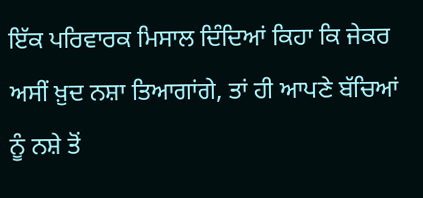ਇੱਕ ਪਰਿਵਾਰਕ ਮਿਸਾਲ ਦਿੰਦਿਆਂ ਕਿਹਾ ਕਿ ਜੇਕਰ ਅਸੀਂ ਖ਼ੁਦ ਨਸ਼ਾ ਤਿਆਗਾਂਗੇ, ਤਾਂ ਹੀ ਆਪਣੇ ਬੱਚਿਆਂ ਨੂੰ ਨਸ਼ੇ ਤੋਂ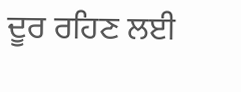ਦੂਰ ਰਹਿਣ ਲਈ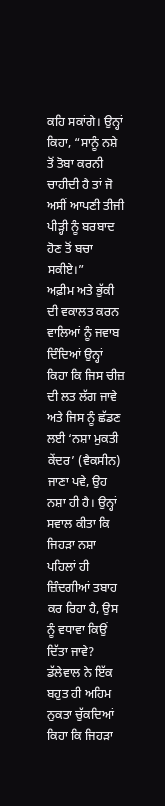ਕਹਿ ਸਕਾਂਗੇ। ਉਨ੍ਹਾਂ ਕਿਹਾ, “ਸਾਨੂੰ ਨਸ਼ੇ ਤੋਂ ਤੋਬਾ ਕਰਨੀ ਚਾਹੀਦੀ ਹੈ ਤਾਂ ਜੋ ਅਸੀਂ ਆਪਣੀ ਤੀਜੀ ਪੀੜ੍ਹੀ ਨੂੰ ਬਰਬਾਦ ਹੋਣ ਤੋਂ ਬਚਾ ਸਕੀਏ।”
ਅਫ਼ੀਮ ਅਤੇ ਭੁੱਕੀ ਦੀ ਵਕਾਲਤ ਕਰਨ ਵਾਲਿਆਂ ਨੂੰ ਜਵਾਬ ਦਿੰਦਿਆਂ ਉਨ੍ਹਾਂ ਕਿਹਾ ਕਿ ਜਿਸ ਚੀਜ਼ ਦੀ ਲਤ ਲੱਗ ਜਾਵੇ ਅਤੇ ਜਿਸ ਨੂੰ ਛੱਡਣ ਲਈ ‘ਨਸ਼ਾ ਮੁਕਤੀ ਕੇਂਦਰ’ (ਵੈਕਸੀਨ) ਜਾਣਾ ਪਵੇ, ਉਹ ਨਸ਼ਾ ਹੀ ਹੈ। ਉਨ੍ਹਾਂ ਸਵਾਲ ਕੀਤਾ ਕਿ ਜਿਹੜਾ ਨਸ਼ਾ ਪਹਿਲਾਂ ਹੀ ਜ਼ਿੰਦਗੀਆਂ ਤਬਾਹ ਕਰ ਰਿਹਾ ਹੈ, ਉਸ ਨੂੰ ਵਧਾਵਾ ਕਿਉਂ ਦਿੱਤਾ ਜਾਵੇ? ਡੱਲੇਵਾਲ ਨੇ ਇੱਕ ਬਹੁਤ ਹੀ ਅਹਿਮ ਨੁਕਤਾ ਚੁੱਕਦਿਆਂ ਕਿਹਾ ਕਿ ਜਿਹੜਾ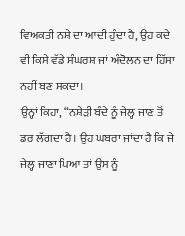ਵਿਅਕਤੀ ਨਸ਼ੇ ਦਾ ਆਦੀ ਹੁੰਦਾ ਹੈ, ਉਹ ਕਦੇ ਵੀ ਕਿਸੇ ਵੱਡੇ ਸੰਘਰਸ਼ ਜਾਂ ਅੰਦੋਲਨ ਦਾ ਹਿੱਸਾ ਨਹੀਂ ਬਣ ਸਕਦਾ।
ਉਨ੍ਹਾਂ ਕਿਹਾ, “ਨਸ਼ੇੜੀ ਬੰਦੇ ਨੂੰ ਜੇਲ੍ਹ ਜਾਣ ਤੋਂ ਡਰ ਲੱਗਦਾ ਹੈ। ਉਹ ਘਬਰਾ ਜਾਂਦਾ ਹੈ ਕਿ ਜੇ ਜੇਲ੍ਹ ਜਾਣਾ ਪਿਆ ਤਾਂ ਉਸ ਨੂੰ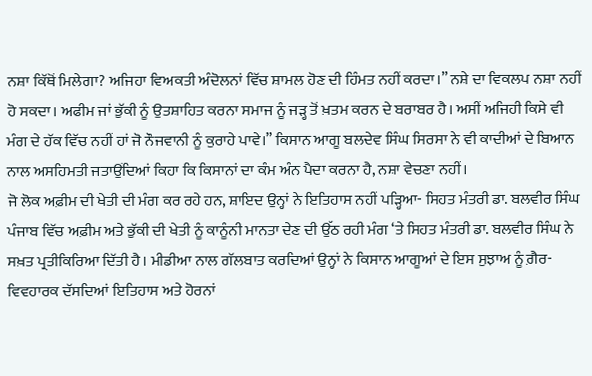ਨਸ਼ਾ ਕਿੱਥੋਂ ਮਿਲੇਗਾ? ਅਜਿਹਾ ਵਿਅਕਤੀ ਅੰਦੋਲਨਾਂ ਵਿੱਚ ਸ਼ਾਮਲ ਹੋਣ ਦੀ ਹਿੰਮਤ ਨਹੀਂ ਕਰਦਾ।” ਨਸ਼ੇ ਦਾ ਵਿਕਲਪ ਨਸ਼ਾ ਨਹੀਂ ਹੋ ਸਕਦਾ। ਅਫੀਮ ਜਾਂ ਭੁੱਕੀ ਨੂੰ ਉਤਸ਼ਾਹਿਤ ਕਰਨਾ ਸਮਾਜ ਨੂੰ ਜੜ੍ਹ ਤੋਂ ਖ਼ਤਮ ਕਰਨ ਦੇ ਬਰਾਬਰ ਹੈ। ਅਸੀਂ ਅਜਿਹੀ ਕਿਸੇ ਵੀ ਮੰਗ ਦੇ ਹੱਕ ਵਿੱਚ ਨਹੀਂ ਹਾਂ ਜੋ ਨੌਜਵਾਨੀ ਨੂੰ ਕੁਰਾਹੇ ਪਾਵੇ।” ਕਿਸਾਨ ਆਗੂ ਬਲਦੇਵ ਸਿੰਘ ਸਿਰਸਾ ਨੇ ਵੀ ਕਾਦੀਆਂ ਦੇ ਬਿਆਨ ਨਾਲ ਅਸਹਿਮਤੀ ਜਤਾਉਂਦਿਆਂ ਕਿਹਾ ਕਿ ਕਿਸਾਨਾਂ ਦਾ ਕੰਮ ਅੰਨ ਪੈਦਾ ਕਰਨਾ ਹੈ, ਨਸ਼ਾ ਵੇਚਣਾ ਨਹੀਂ।
ਜੋ ਲੋਕ ਅਫ਼ੀਮ ਦੀ ਖੇਤੀ ਦੀ ਮੰਗ ਕਰ ਰਹੇ ਹਨ, ਸ਼ਾਇਦ ਉਨ੍ਹਾਂ ਨੇ ਇਤਿਹਾਸ ਨਹੀਂ ਪੜ੍ਹਿਆ- ਸਿਹਤ ਮੰਤਰੀ ਡਾ. ਬਲਵੀਰ ਸਿੰਘ
ਪੰਜਾਬ ਵਿੱਚ ਅਫ਼ੀਮ ਅਤੇ ਭੁੱਕੀ ਦੀ ਖੇਤੀ ਨੂੰ ਕਾਨੂੰਨੀ ਮਾਨਤਾ ਦੇਣ ਦੀ ਉੱਠ ਰਹੀ ਮੰਗ ‘ਤੇ ਸਿਹਤ ਮੰਤਰੀ ਡਾ. ਬਲਵੀਰ ਸਿੰਘ ਨੇ ਸਖ਼ਤ ਪ੍ਰਤੀਕਿਰਿਆ ਦਿੱਤੀ ਹੈ। ਮੀਡੀਆ ਨਾਲ ਗੱਲਬਾਤ ਕਰਦਿਆਂ ਉਨ੍ਹਾਂ ਨੇ ਕਿਸਾਨ ਆਗੂਆਂ ਦੇ ਇਸ ਸੁਝਾਅ ਨੂੰ ਗ਼ੈਰ-ਵਿਵਹਾਰਕ ਦੱਸਦਿਆਂ ਇਤਿਹਾਸ ਅਤੇ ਹੋਰਨਾਂ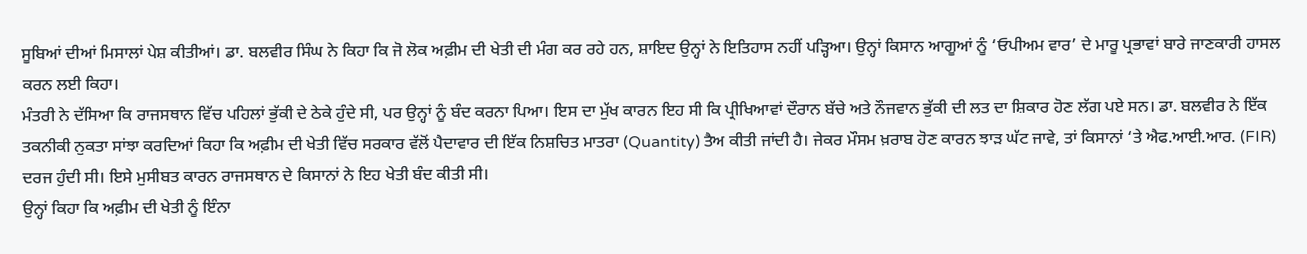ਸੂਬਿਆਂ ਦੀਆਂ ਮਿਸਾਲਾਂ ਪੇਸ਼ ਕੀਤੀਆਂ। ਡਾ. ਬਲਵੀਰ ਸਿੰਘ ਨੇ ਕਿਹਾ ਕਿ ਜੋ ਲੋਕ ਅਫ਼ੀਮ ਦੀ ਖੇਤੀ ਦੀ ਮੰਗ ਕਰ ਰਹੇ ਹਨ, ਸ਼ਾਇਦ ਉਨ੍ਹਾਂ ਨੇ ਇਤਿਹਾਸ ਨਹੀਂ ਪੜ੍ਹਿਆ। ਉਨ੍ਹਾਂ ਕਿਸਾਨ ਆਗੂਆਂ ਨੂੰ ‘ਓਪੀਅਮ ਵਾਰ’ ਦੇ ਮਾਰੂ ਪ੍ਰਭਾਵਾਂ ਬਾਰੇ ਜਾਣਕਾਰੀ ਹਾਸਲ ਕਰਨ ਲਈ ਕਿਹਾ।
ਮੰਤਰੀ ਨੇ ਦੱਸਿਆ ਕਿ ਰਾਜਸਥਾਨ ਵਿੱਚ ਪਹਿਲਾਂ ਭੁੱਕੀ ਦੇ ਠੇਕੇ ਹੁੰਦੇ ਸੀ, ਪਰ ਉਨ੍ਹਾਂ ਨੂੰ ਬੰਦ ਕਰਨਾ ਪਿਆ। ਇਸ ਦਾ ਮੁੱਖ ਕਾਰਨ ਇਹ ਸੀ ਕਿ ਪ੍ਰੀਖਿਆਵਾਂ ਦੌਰਾਨ ਬੱਚੇ ਅਤੇ ਨੌਜਵਾਨ ਭੁੱਕੀ ਦੀ ਲਤ ਦਾ ਸ਼ਿਕਾਰ ਹੋਣ ਲੱਗ ਪਏ ਸਨ। ਡਾ. ਬਲਵੀਰ ਨੇ ਇੱਕ ਤਕਨੀਕੀ ਨੁਕਤਾ ਸਾਂਝਾ ਕਰਦਿਆਂ ਕਿਹਾ ਕਿ ਅਫ਼ੀਮ ਦੀ ਖੇਤੀ ਵਿੱਚ ਸਰਕਾਰ ਵੱਲੋਂ ਪੈਦਾਵਾਰ ਦੀ ਇੱਕ ਨਿਸ਼ਚਿਤ ਮਾਤਰਾ (Quantity) ਤੈਅ ਕੀਤੀ ਜਾਂਦੀ ਹੈ। ਜੇਕਰ ਮੌਸਮ ਖ਼ਰਾਬ ਹੋਣ ਕਾਰਨ ਝਾੜ ਘੱਟ ਜਾਵੇ, ਤਾਂ ਕਿਸਾਨਾਂ ‘ਤੇ ਐਫ.ਆਈ.ਆਰ. (FIR) ਦਰਜ ਹੁੰਦੀ ਸੀ। ਇਸੇ ਮੁਸੀਬਤ ਕਾਰਨ ਰਾਜਸਥਾਨ ਦੇ ਕਿਸਾਨਾਂ ਨੇ ਇਹ ਖੇਤੀ ਬੰਦ ਕੀਤੀ ਸੀ।
ਉਨ੍ਹਾਂ ਕਿਹਾ ਕਿ ਅਫ਼ੀਮ ਦੀ ਖੇਤੀ ਨੂੰ ਇੰਨਾ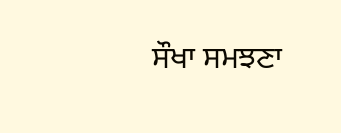ਸੌਖਾ ਸਮਝਣਾ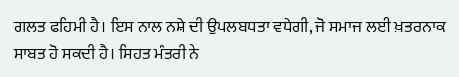ਗਲਤ ਫਹਿਮੀ ਹੈ। ਇਸ ਨਾਲ ਨਸ਼ੇ ਦੀ ਉਪਲਬਧਤਾ ਵਧੇਗੀ, ਜੋ ਸਮਾਜ ਲਈ ਖ਼ਤਰਨਾਕ ਸਾਬਤ ਹੋ ਸਕਦੀ ਹੈ। ਸਿਹਤ ਮੰਤਰੀ ਨੇ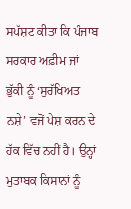ਸਪੱਸ਼ਟ ਕੀਤਾ ਕਿ ਪੰਜਾਬ ਸਰਕਾਰ ਅਫ਼ੀਮ ਜਾਂ ਭੁੱਕੀ ਨੂੰ ‘ਸੁਰੱਖਿਅਤ ਨਸ਼ੇ’ ਵਜੋਂ ਪੇਸ਼ ਕਰਨ ਦੇ ਹੱਕ ਵਿੱਚ ਨਹੀਂ ਹੈ। ਉਨ੍ਹਾਂ ਮੁਤਾਬਕ ਕਿਸਾਨਾਂ ਨੂੰ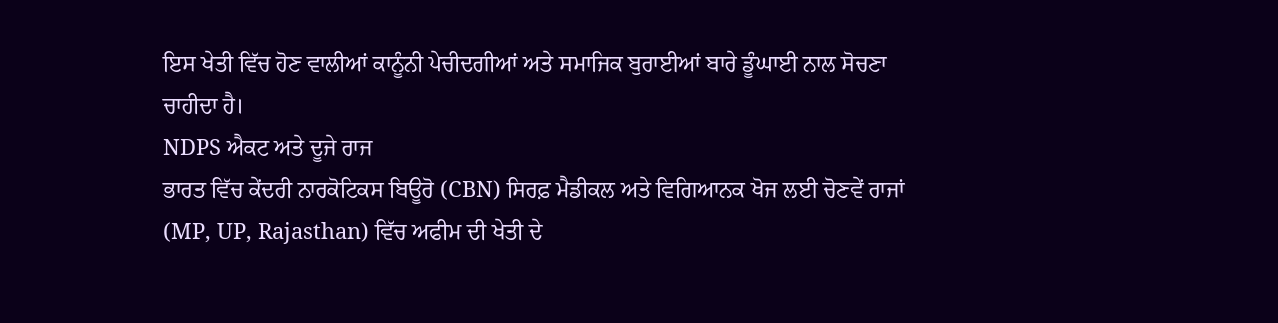ਇਸ ਖੇਤੀ ਵਿੱਚ ਹੋਣ ਵਾਲੀਆਂ ਕਾਨੂੰਨੀ ਪੇਚੀਦਗੀਆਂ ਅਤੇ ਸਮਾਜਿਕ ਬੁਰਾਈਆਂ ਬਾਰੇ ਡੂੰਘਾਈ ਨਾਲ ਸੋਚਣਾ ਚਾਹੀਦਾ ਹੈ।
NDPS ਐਕਟ ਅਤੇ ਦੂਜੇ ਰਾਜ
ਭਾਰਤ ਵਿੱਚ ਕੇਂਦਰੀ ਨਾਰਕੋਟਿਕਸ ਬਿਊਰੋ (CBN) ਸਿਰਫ਼ ਮੈਡੀਕਲ ਅਤੇ ਵਿਗਿਆਨਕ ਖੋਜ ਲਈ ਚੋਣਵੇਂ ਰਾਜਾਂ (MP, UP, Rajasthan) ਵਿੱਚ ਅਫੀਮ ਦੀ ਖੇਤੀ ਦੇ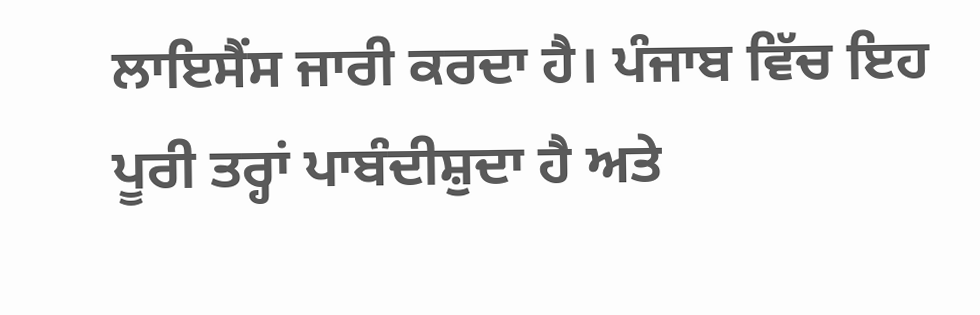ਲਾਇਸੈਂਸ ਜਾਰੀ ਕਰਦਾ ਹੈ। ਪੰਜਾਬ ਵਿੱਚ ਇਹ ਪੂਰੀ ਤਰ੍ਹਾਂ ਪਾਬੰਦੀਸ਼ੁਦਾ ਹੈ ਅਤੇ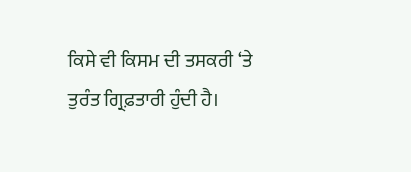ਕਿਸੇ ਵੀ ਕਿਸਮ ਦੀ ਤਸਕਰੀ ‘ਤੇ ਤੁਰੰਤ ਗ੍ਰਿਫ਼ਤਾਰੀ ਹੁੰਦੀ ਹੈ।